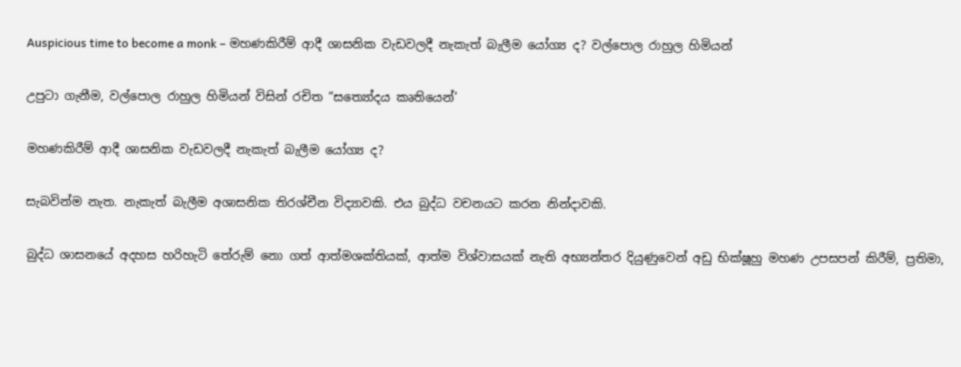Auspicious time to become a monk – මහණකිරීම් ආදී ශාසනික වැඩවලදී නැකැත් බැලීම යෝග්‍ය ද? වල්පොල රාහුල හිමියන්

උපුටා ගැනීම, වල්පොල රාහුල හිමියන් විසින් රචිත “සත්‍යෝදය කෘතියෙන්’

මහණකිරීම් ආදී ශාසනික වැඩවලදී නැකැත් බැලීම යෝග්‍ය ද?

සැබවින්ම නැත. නැකැත් බැලීම අශාසනික තිරශ්චීන විද්‍යාවකි. එය බුද්ධ වචනයට කරන නින්දාවකි.

බුද්ධ ශාසනයේ අදහස හරිහැටි තේරුම් නො ගත් ආත්මශක්තියක්, ආත්ම විශ්වාසයක් නැති අභ්‍යන්තර දියුණුවෙන් අඩු භික්ෂූහු මහණ උපසපන් කිරීම්, ප්‍රතිමා,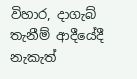විහාර, දාගැබ් තැනීම් ආදීයේදී නැකැත්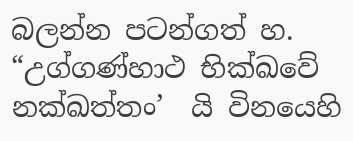බලන්න පටන්ගත් හ. “උග්ගණ්හාථ භික්ඛවේ නක්ඛත්තං’  යි විනයෙහි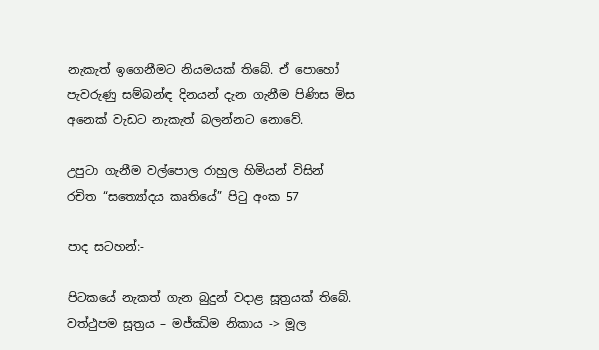නැකැත් ඉගෙනීමට නියමයක් තිබේ. ඒ පොහෝ පැවරුණු සම්බන්ඳ දිනයන් දැන ගැනීම පිණිස මිස අනෙක් වැඩට නැකැත් බලන්නට නොවේ.

උපුටා ගැනීම වල්පොල රාහුල හිමියන් විසින් රචිත “සත්‍යෝදය කෘතියේ” පිටු අංක 57

පාද සටහන්:-

පිටකයේ නැකත් ගැන බුදුන් වදාළ සූත්‍රයක් තිබේ. වත්ථුපම සූත්‍රය – මජ්‌ඣිම නිකාය -> මූල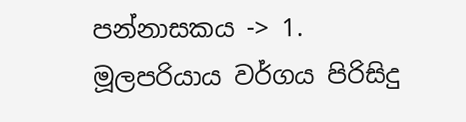පන්නාසකය -> 1. මූලපරියාය වර්ගය පිරිසිදු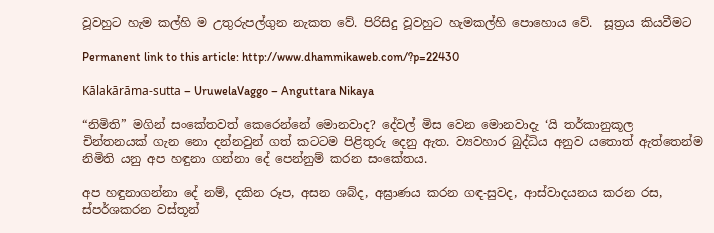වූවහුට හැම කල්හි ම උතුරුපල්ගුන නැකත වේ. පිරිසිදු වූවහුට හැමකල්හි පොහොය වේ.  සූත්‍රය කියවීමට

Permanent link to this article: http://www.dhammikaweb.com/?p=22430

Kālakārāma-sutta – UruwelaVaggo – Anguttara Nikaya

“නිමිති” මගින් සංකේතවත් කෙරෙන්නේ මොනවාද? දේවල් මිස වෙන මොනවාදැ ‘යි තර්කානුකූල චින්තනයක් ගැන නො දන්නවුන් ගත් කටටම පිළිතුරු දෙනු ඇත. ව්‍යවහාර බුද්ධිය අනුව යතොත් ඇත්තෙන්ම නිමිති යනු අප හඳුනා ගන්නා දේ පෙන්නුම් කරන සංකේතය.

අප හඳුනාගන්නා දේ නම්, දකින රූප, අසන ශබ්ද, අඝ්‍රාණය කරන ගඳ-සුවද, ආස්වාදයනය කරන රස, ස්පර්ශකරන වස්තූන්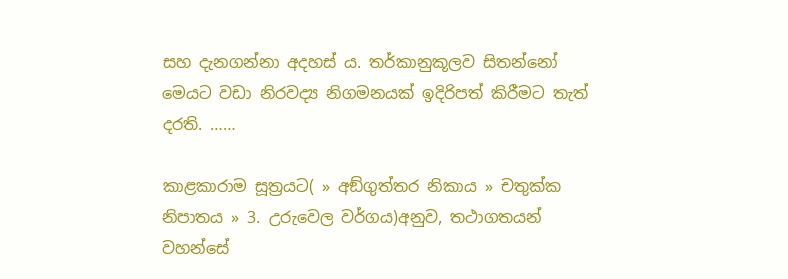සහ දැනගන්නා අදහස් ය. තර්කානුකූලව සිතන්නෝ මෙයට වඩා නිරවද්‍ය නිගමනයක් ඉදිරිපත් කිරීමට තැත් දරති. ……

කාළකාරාම සූත්‍රයට( » අඞ්‌ගුත්‌තර නිකාය » චතුක්ක නිපාතය » 3. උරුවෙල වර්ගය)අනුව, තථාගතයන් වහන්සේ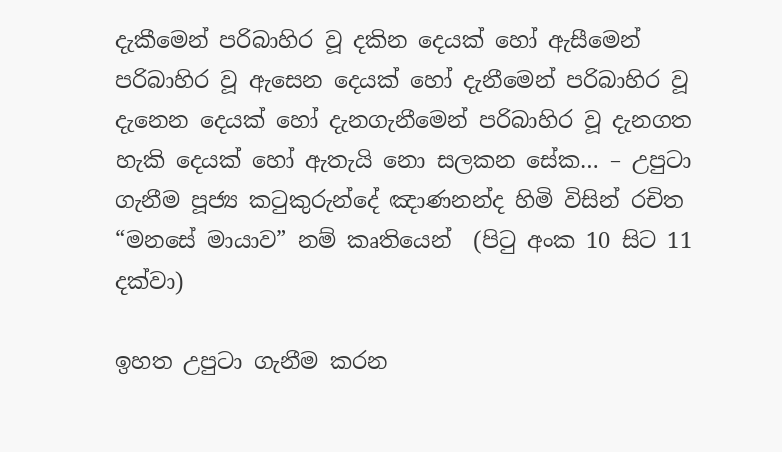දැකීමෙන් පරිබාහිර වූ දකින දෙයක් හෝ ඇසීමෙන් පරිබාහිර වූ ඇසෙන දෙයක් හෝ දැනීමෙන් පරිබාහිර වූ දැනෙන දෙයක් හෝ දැනගැනීමෙන් පරිබාහිර වූ දැනගත හැකි දෙයක් හෝ ඇතැයි නො සලකන සේක… – උපුටා ගැනීම පූජ්‍ය කටුකුරුන්දේ ඤාණනන්ද හිමි විසින් රචිත “මනසේ මායාව” නම් කෘතියෙන්  (පිටු අංක 10 සිට 11 දක්වා)

ඉහත උපුටා ගැනීම කරන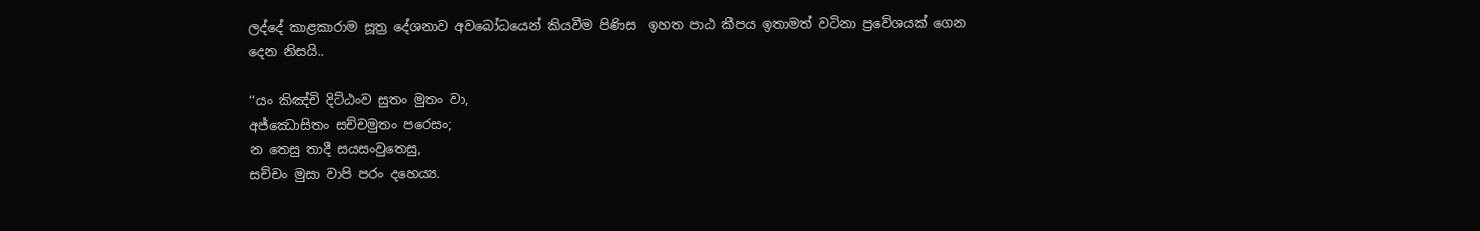ලද්දේ කාළකාරාම සූත්‍ර දේශනාව අවබෝධයෙන් කියවීම පිණිස  ඉහත පාඨ කීපය ඉතාමත් වටිනා ප්‍රවේශයක් ගෙන දෙන නිසයි..

‘‘යං කිඤ්චි දිට්ඨංව සුතං මුතං වා,
අජ්ඣොසිතං සච්චමුතං පරෙසං;
න තෙසු තාදී සයසංවුතෙසු,
සච්චං මුසා වාපි පරං දහෙය්‍ය.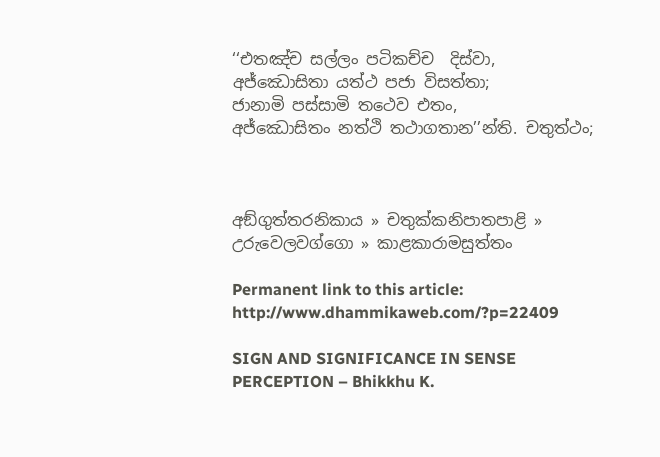‘‘එතඤ්ච සල්ලං පටිකච්ච  දිස්වා,
අජ්ඣොසිතා යත්ථ පජා විසත්තා;
ජානාමි පස්සාමි තථෙව එතං,
අජ්ඣොසිතං නත්ථි තථාගතාන’’න්ති. චතුත්ථං;



අඞ්ගුත්තරනිකාය » චතුක්කනිපාතපාළි » උරුවෙලවග්ගො » කාළකාරාමසුත්තං

Permanent link to this article: http://www.dhammikaweb.com/?p=22409

SIGN AND SIGNIFICANCE IN SENSE PERCEPTION – Bhikkhu K.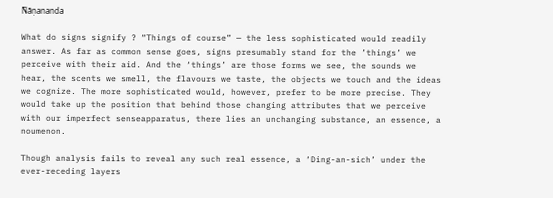Ñāṇananda

What do signs signify ? “Things of course” — the less sophisticated would readily answer. As far as common sense goes, signs presumably stand for the ’things’ we perceive with their aid. And the ‘things’ are those forms we see, the sounds we hear, the scents we smell, the flavours we taste, the objects we touch and the ideas we cognize. The more sophisticated would, however, prefer to be more precise. They would take up the position that behind those changing attributes that we perceive with our imperfect senseapparatus, there lies an unchanging substance, an essence, a noumenon.

Though analysis fails to reveal any such real essence, a ‘Ding-an-sich’ under the ever-receding layers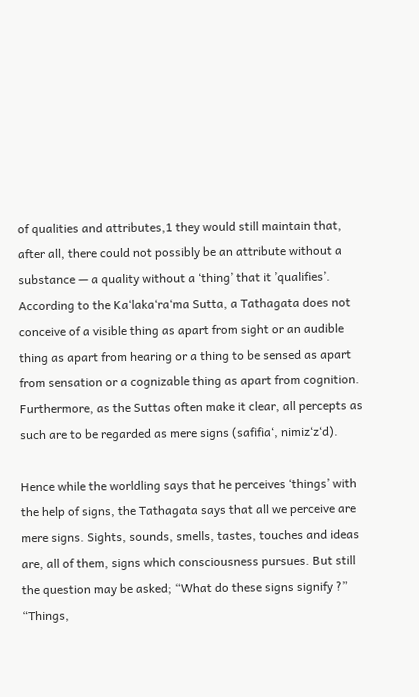of qualities and attributes,1 they would still maintain that, after all, there could not possibly be an attribute without a substance — a quality without a ‘thing’ that it ’qualifies’. According to the Ka‘laka‘ra‘ma Sutta, a Tathagata does not conceive of a visible thing as apart from sight or an audible thing as apart from hearing or a thing to be sensed as apart from sensation or a cognizable thing as apart from cognition. Furthermore, as the Suttas often make it clear, all percepts as such are to be regarded as mere signs (safifia‘, nimiz‘z‘d).

Hence while the worldling says that he perceives ‘things’ with the help of signs, the Tathagata says that all we perceive are mere signs. Sights, sounds, smells, tastes, touches and ideas are, all of them, signs which consciousness pursues. But still the question may be asked; “What do these signs signify ?” “Things,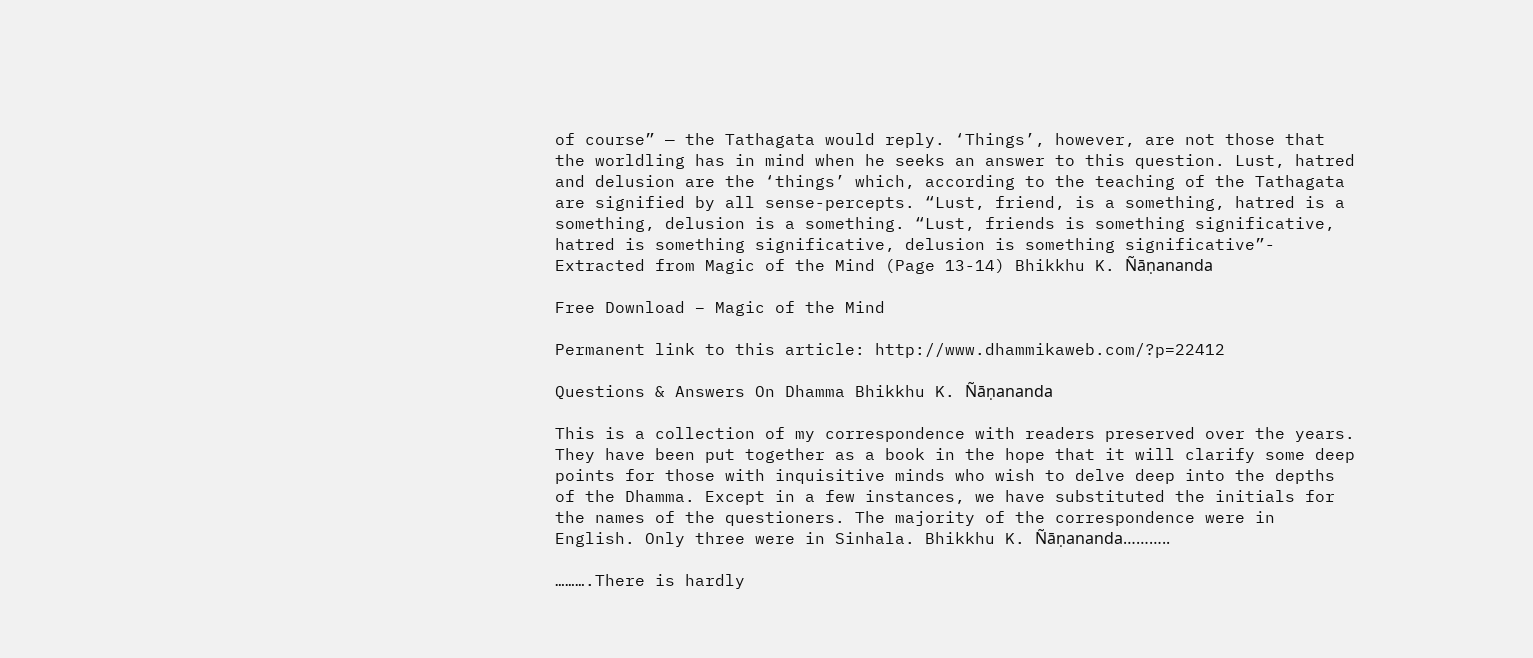of course” — the Tathagata would reply. ‘Things’, however, are not those that the worldling has in mind when he seeks an answer to this question. Lust, hatred and delusion are the ‘things’ which, according to the teaching of the Tathagata are signified by all sense-percepts. “Lust, friend, is a something, hatred is a something, delusion is a something. “Lust, friends is something significative, hatred is something significative, delusion is something significative”- Extracted from Magic of the Mind (Page 13-14) Bhikkhu K. Ñāṇananda

Free Download – Magic of the Mind

Permanent link to this article: http://www.dhammikaweb.com/?p=22412

Questions & Answers On Dhamma Bhikkhu K. Ñāṇananda

This is a collection of my correspondence with readers preserved over the years. They have been put together as a book in the hope that it will clarify some deep points for those with inquisitive minds who wish to delve deep into the depths of the Dhamma. Except in a few instances, we have substituted the initials for the names of the questioners. The majority of the correspondence were in English. Only three were in Sinhala. Bhikkhu K. Ñāṇananda………..

……….There is hardly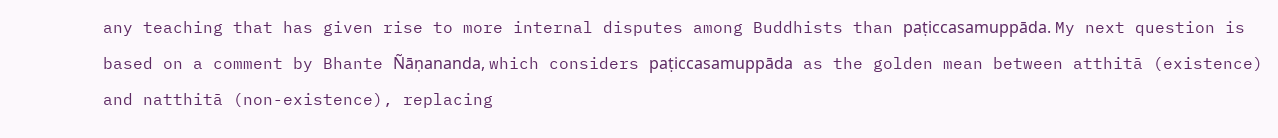any teaching that has given rise to more internal disputes among Buddhists than paṭiccasamuppāda. My next question is based on a comment by Bhante Ñāṇananda, which considers paṭiccasamuppāda as the golden mean between atthitā (existence) and natthitā (non-existence), replacing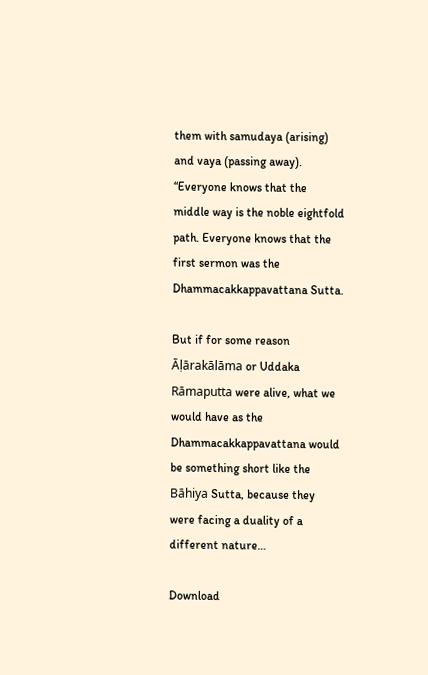them with samudaya (arising) and vaya (passing away). “Everyone knows that the middle way is the noble eightfold path. Everyone knows that the first sermon was the Dhammacakkappavattana Sutta.

But if for some reason Āḷārakālāma or Uddaka Rāmaputta were alive, what we would have as the Dhammacakkappavattana would be something short like the Bāhiya Sutta, because they were facing a duality of a different nature…

Download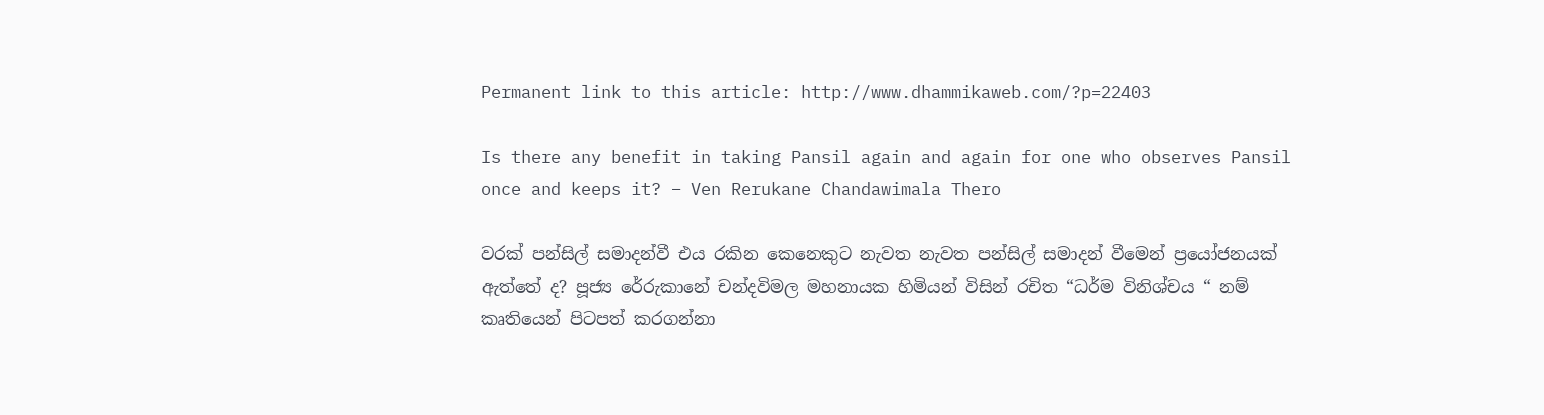Permanent link to this article: http://www.dhammikaweb.com/?p=22403

Is there any benefit in taking Pansil again and again for one who observes Pansil once and keeps it? – Ven Rerukane Chandawimala Thero

වරක් පන්සිල් සමාදන්වී එය රකින කෙනෙකුට නැවත නැවත පන්සිල් සමාදන් වීමෙන් ප්‍රයෝජනයක් ඇත්තේ ද? පූජ්‍ය රේරුකානේ චන්දවිමල මහනායක හිමියන් විසින් රචිත “ධර්ම විනිශ්චය “ නම් කෘතියෙන් පිටපත් කරගන්නා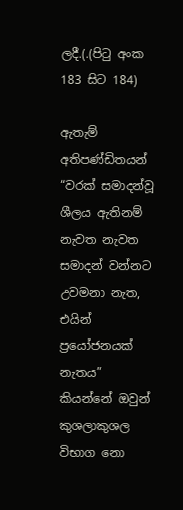ලදී.(.(පිටු අංක 183 සිට 184)

ඇතැම් අතිපණ්ඩිතයන් “වරක් සමාදන්වූ ශීලය ඇතිනම් නැවත නැවත සමාදන් වන්නට උවමනා නැත, එයින් ප්‍රයෝජනයක් නැතය” කියන්නේ ඔවුන් කුශලාකුශල විභාග නො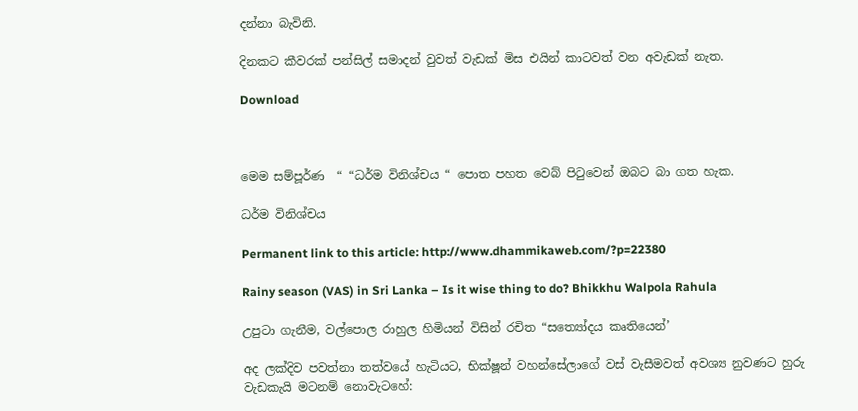දන්නා බැවිනි.

දිනකට කීවරක් පන්සිල් සමාදන් වුවත් වැඩක් මිස එයින් කාටවත් වන අවැඩක් නැත.

Download



මෙම සම්පූර්ණ  “ “ධර්ම විනිශ්චය “ පොත පහත වෙබ් පිටුවෙන් ඔබට බා ගත හැක.

ධර්ම විනිශ්චය

Permanent link to this article: http://www.dhammikaweb.com/?p=22380

Rainy season (VAS) in Sri Lanka – Is it wise thing to do? Bhikkhu Walpola Rahula

උපුටා ගැනීම, වල්පොල රාහුල හිමියන් විසින් රචිත “සත්‍යෝදය කෘතියෙන්’

අද ලක්දිව පවත්නා තත්වයේ හැටියට, භික්ෂූන් වහන්සේලාගේ වස් වැසීමවත් අවශ්‍ය නුවණට හුරු වැඩකැයි මටනම් නොවැටහේ: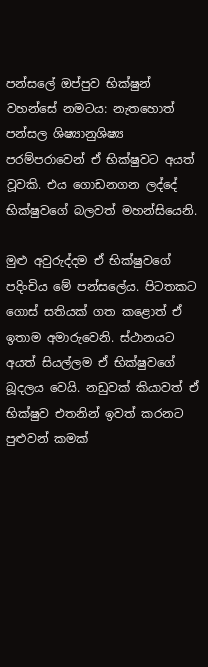පන්සලේ ඔප්පුව භික්ෂුන් වහන්සේ නමටය: නැතහොත් පන්සල ශිෂ්‍යානුශිෂ්‍ය පරම්පරාවෙන් ඒ භික්ෂුවට අයත් වූවකි. එය ගොඩනගන ලද්දේ භික්ෂුවගේ බලවත් මහන්සියෙනි.

මුළු අවුරුද්දම ඒ භික්ෂුවගේ පදිංචිය මේ පන්සලේය. පිටතකට ගොස් සතියක් ගත කළොත් ඒ ඉතාම අමාරුවෙනි. ස්ථානයට අයත් සියල්ලම ඒ භික්ෂුවගේ බූදලය වෙයි. නඩුවක් කියාවත් ඒ භික්ෂුව එතනින් ඉවත් කරනට පුළුවන් කමක්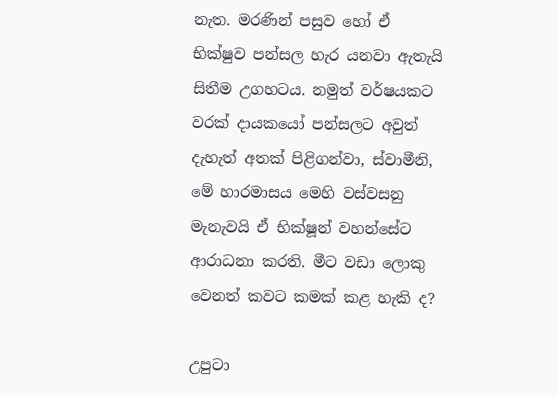නැත. මරණින් පසුව හෝ ඒ භික්ෂුව පන්සල හැර යනවා ඇතැයි සිතීම උගහටය. නමුත් වර්ෂයකට වරක් දායකයෝ පන්සලට අවුත් දැහැත් අතක් පිළිගන්වා, ස්වාමීනි, මේ හාරමාසය මෙහි වස්වසනු මැනැවයි ඒ භික්ෂූන් වහන්සේට ආරාධනා කරති. මීට වඩා ලොකු වෙනත් කවට කමක් කළ හැකි ද?

උපුටා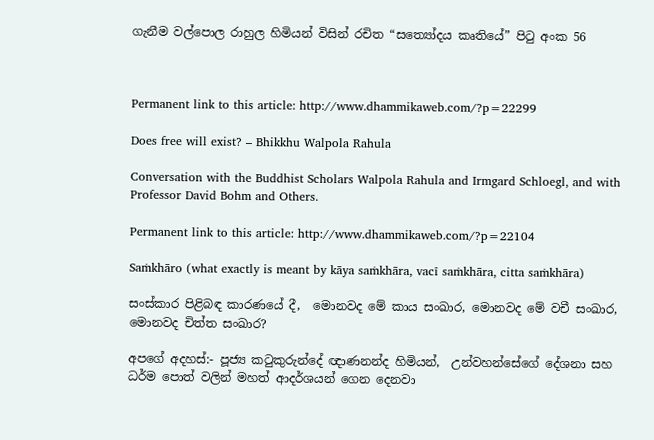ගැනීම වල්පොල රාහුල හිමියන් විසින් රචිත “සත්‍යෝදය කෘතියේ” පිටු අංක 56



Permanent link to this article: http://www.dhammikaweb.com/?p=22299

Does free will exist? – Bhikkhu Walpola Rahula

Conversation with the Buddhist Scholars Walpola Rahula and Irmgard Schloegl, and with Professor David Bohm and Others.

Permanent link to this article: http://www.dhammikaweb.com/?p=22104

Saṁkhāro (what exactly is meant by kāya saṁkhāra, vacī saṁkhāra, citta saṁkhāra)

සංස්කාර පිළිබඳ කාරණයේ දී,  මොනවද මේ කාය සංඛාර, මොනවද මේ වචී සංඛාර, මොනවද චිත්ත සංඛාර?

අපගේ අදහස්:- පූජ්‍ය කටුකුරුන්දේ ඥාණනන්ද හිමියන්,  උන්වහන්සේගේ දේශනා සහ ධර්ම පොත් වලින් මහත් ආදර්ශයන් ගෙන දෙනවා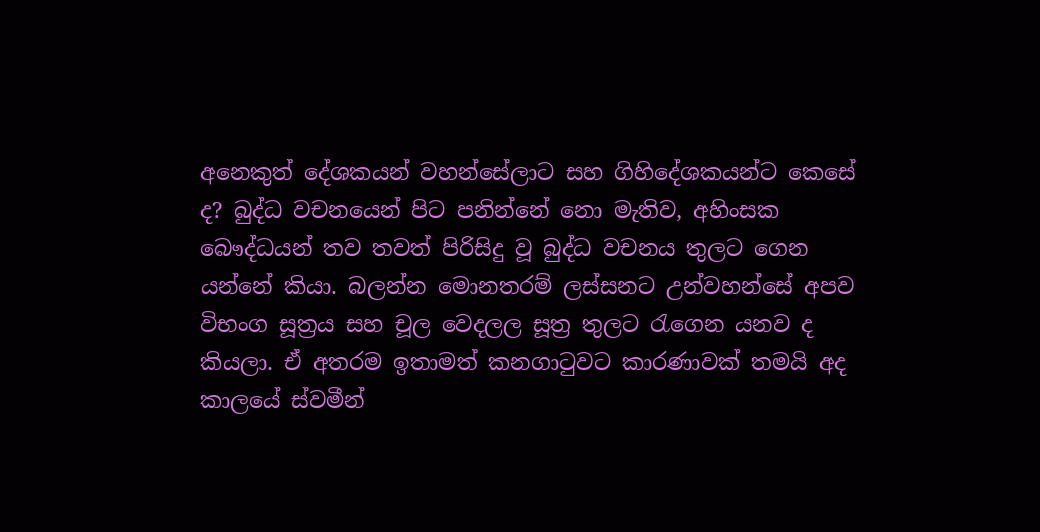අනෙකුත් දේශකයන් වහන්සේලාට සහ ගිහිදේශකයන්ට කෙසේ ද? බුද්ධ වචනයෙන් පිට පනින්නේ නො මැතිව, අහිංසක බෞද්ධයන් තව තවත් පිරිසිදු වූ බුද්ධ වචනය තුලට ගෙන යන්නේ කියා. බලන්න මොනතරම් ලස්සනට උන්වහන්සේ අපව විභංග සූත්‍රය සහ චූල වෙදලල සූත්‍ර තුලට රැගෙන යනව ද කියලා. ඒ අතරම ඉතාමත් කනගාටුවට කාරණාවක් තමයි අද කාලයේ ස්වමීන්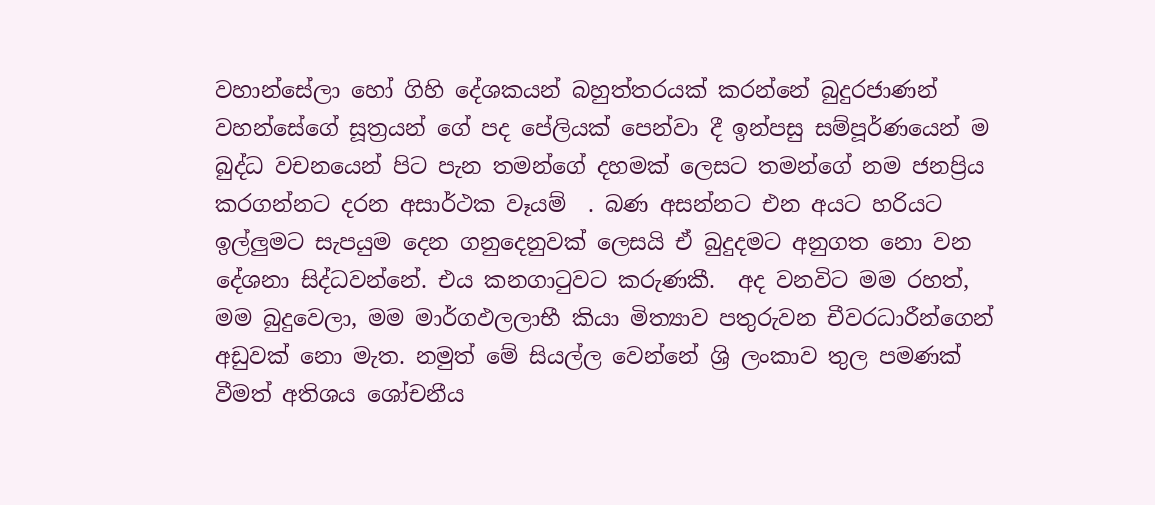වහාන්සේලා හෝ ගිහි දේශකයන් බහුත්තරයක් කරන්නේ බුදුරජාණන් වහන්සේගේ සූත්‍රයන් ගේ පද පේලියක් පෙන්වා දී ඉන්පසු සම්පූර්ණයෙන් ම බුද්ධ වචනයෙන් පිට පැන තමන්ගේ දහමක් ලෙසට තමන්ගේ නම ජනප්‍රිය කරගන්නට දරන අසාර්ථක වෑයම්  . බණ අසන්නට එන අයට හරියට ඉල්ලුමට සැපයුම දෙන ගනුදෙනුවක් ලෙසයි ඒ බුදුදමට අනුගත නො වන දේශනා සිද්ධවන්නේ. එය කනගාටුවට කරුණකී.  අද වනවිට මම රහත්, මම බුදුවෙලා, මම මාර්ගඵලලාභී කියා මිත්‍යාව පතුරුවන චීවරධාරීන්ගෙන් අඩුවක් නො මැත. නමුත් මේ සියල්ල වෙන්නේ ශ්‍රි ලංකාව තුල පමණක් වීමත් අතිශය ශෝචනීය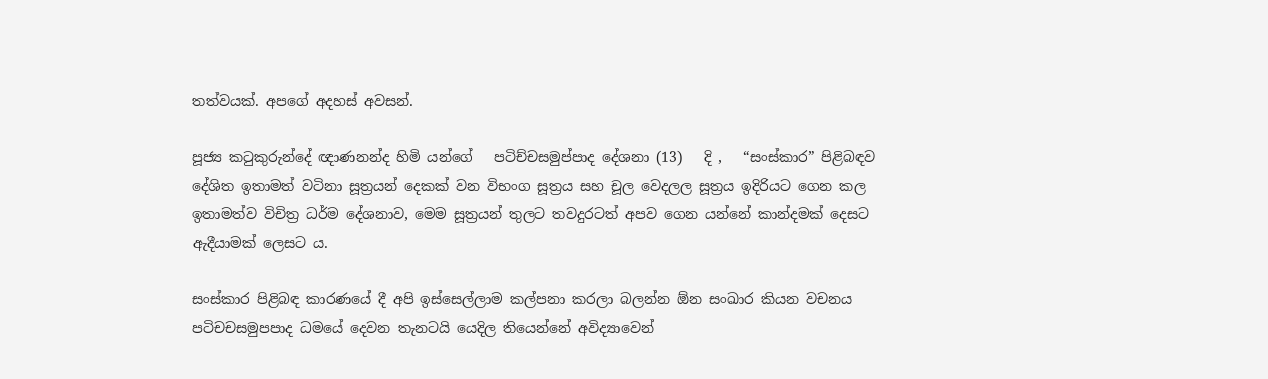තත්වයක්. අපගේ අදහස් අවසන්.

පූජ්‍ය කටුකුරුන්දේ ඥාණනන්ද හිමි යන්ගේ   පටිච්චසමුප්පාද දේශනා (13)   දි ,   “සංස්කාර” පිළිබඳව දේශිත ඉතාමත් වටිනා සූත්‍රයන් දෙකක් වන විභංග සූත්‍රය සහ චූල වෙදලල සූත්‍රය ඉදිරියට ගෙන කල ඉතාමත්ව විචිත්‍ර ධර්ම දේශනාව, මෙම සූත්‍රයන් තුලට තවදුරටත් අපව ගෙන යන්නේ කාන්දමක් දෙසට ඇදීයාමක් ලෙසට ය.

සංස්කාර පිළිබඳ කාරණයේ දී අපි ඉස්සෙල්ලාම කල්පනා කරලා බලන්න ඕන සංඛාර කියන වචනය පටිචචසමුපපාද ධමයේ දෙවන තැනටයි යෙදිල තියෙන්නේ අවිද්‍යාවෙන්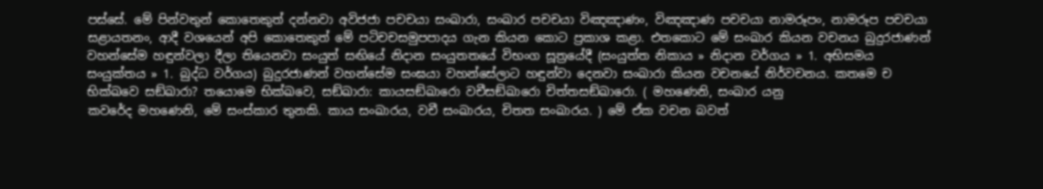පස්සේ. මේ පින්වතුන් කොතෙකුත් දන්නවා අවිජජා පචචයා සංඛාරා, සංඛාර පචචයා විඤඤාණං, විඤඤාණ පචචයා නාමරූපං, නාමරූප පචචයා සළායතනං, ආදී වශයෙන් අපි කොතෙකුත් මේ පටිචචසමුපපාදය ගැන කියන කොට ප්‍රකාශ කළා. එතකොට මේ සංඛාර කියන වචනය බුදුරජාණන් වහන්සේම හඳුන්වලා දීලා තියෙනවා සංයුත් සඟියේ නිදාන සංයුතතයේ විභංග සූත්‍රයේදී (සංයුත්‌ත නිකාය » නිදාන වර්ගය » 1. අභිසමය සංයුක්තය » 1. බුද්ධ වර්ගය) බුදුරජාණන් වහන්සේම සංඝයා වහන්සේලාට හඳුන්වා දෙනවා සංඛාරා කියන වචනයේ නිර්වචනය. කතමෙ ච භික්ඛවෙ සඞ්ඛාරා? තයොමෙ භික්ඛවෙ, සඞ්ඛාරා: කායසඞ්ඛාරො වචීසඞ්ඛාරො චිත්තසඞ්ඛාරො. ( මහණෙනි, සංඛාර යනු
කවරේද මහණෙනි, මේ සංස්කාර තුනකි. කාය සංඛාරය, වචී සංඛාරය, චිතත සංඛාරය. ) මේ ඒක වචන බවත්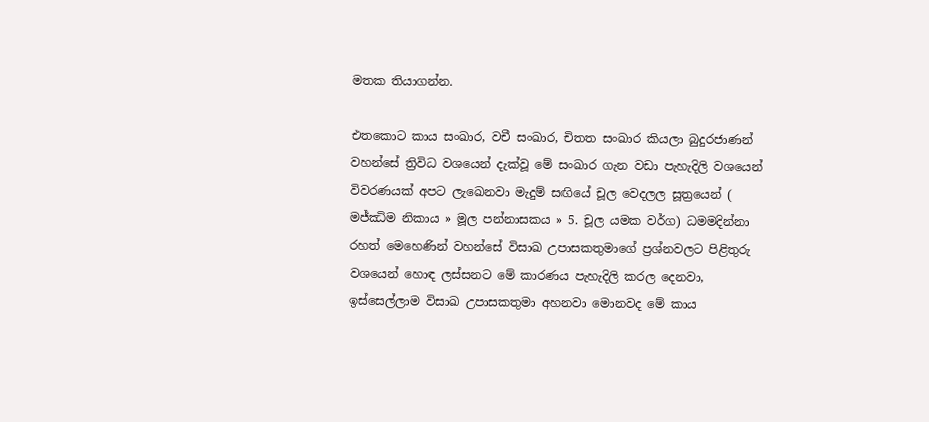මතක තියාගන්න.

එතකොට කාය සංඛාර, වචී සංඛාර, චිතත සංඛාර කියලා බුදුරජාණන් වහන්සේ ත්‍රිවිධ වශයෙන් දැක්වූ මේ සංඛාර ගැන වඩා පැහැදිලි වශයෙන්  විවරණයක් අපට ලැඛෙනවා මැදුම් සඟියේ චූල වෙදලල සූත්‍රයෙන් ( මජ්‌ඣිම නිකාය » මූල පන්නාසකය » 5. චූල යමක වර්ග) ධමමදින්නා රහත් මෙහෙණින් වහන්සේ විසාඛ උපාසකතුමාගේ ප්‍රශ්නවලට පිළිතුරු වශයෙන් හොඳ ලස්සනට මේ කාරණය පැහැදිලි කරල දෙනවා, ඉස්සෙල්ලාම විසාඛ උපාසකතුමා අහනවා මොනවද මේ කාය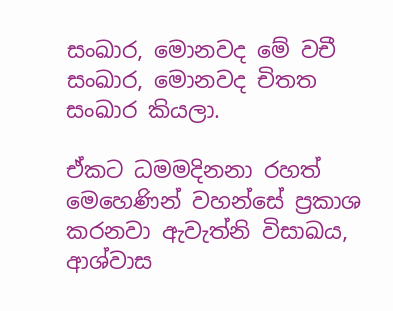සංඛාර, මොනවද මේ වචී සංඛාර, මොනවද චිතත සංඛාර කියලා.

ඒකට ධමමදිනනා රහත් මෙහෙණින් වහන්සේ ප්‍රකාශ කරනවා ඇවැත්නි විසාඛය, ආශ්වාස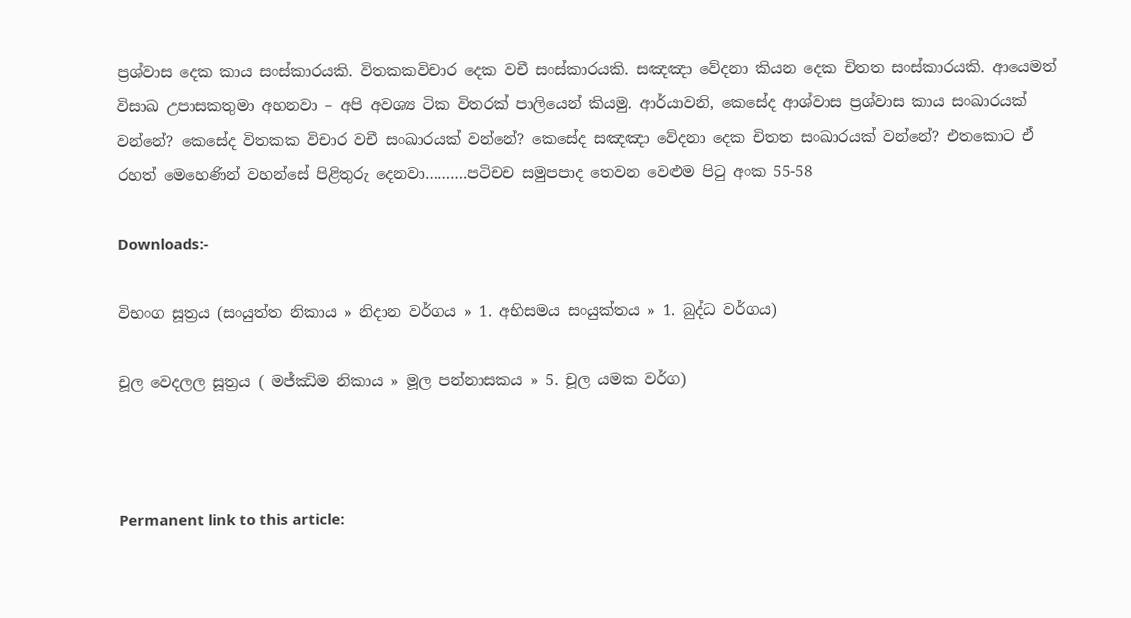ප්‍රශ්වාස දෙක කාය සංස්කාරයකි. විතකකවිචාර දෙක වචී සංස්කාරයකි. සඤඤා වේදනා කියන දෙක චිත‍ත සංස්කාරයකි. ආයෙමත් විසාඛ උපාසකතුමා අහනවා – අපි අවශ්‍ය ටික විතරක් පාලියෙන් කියමු. ආර්යාවනි, කෙසේද ආශ්වාස ප්‍රශ්වාස කාය සංඛාරයක් වන්නේ? කෙසේද විතක‍ක විචාර වචී සංඛාරයක් වන්නේ? කෙසේද සඤඤා වේදනා දෙක චිතත සංඛාරයක් වන්නේ? එතකොට ඒ රහත් මෙහෙණින් වහන්සේ පිළිතුරු දෙනවා……….පටිචච සමුපපාද තෙවන වෙළුම පිටු අංක 55-58

Downloads:-

විභංග සූත්‍රය (සංයුත්‌ත නිකාය » නිදාන වර්ගය » 1. අභිසමය සංයුක්තය » 1. බුද්ධ වර්ගය)

චූල වෙදලල සූත්‍රය ( මජ්‌ඣිම නිකාය » මූල පන්නාසකය » 5. චූල යමක වර්ග)



Permanent link to this article: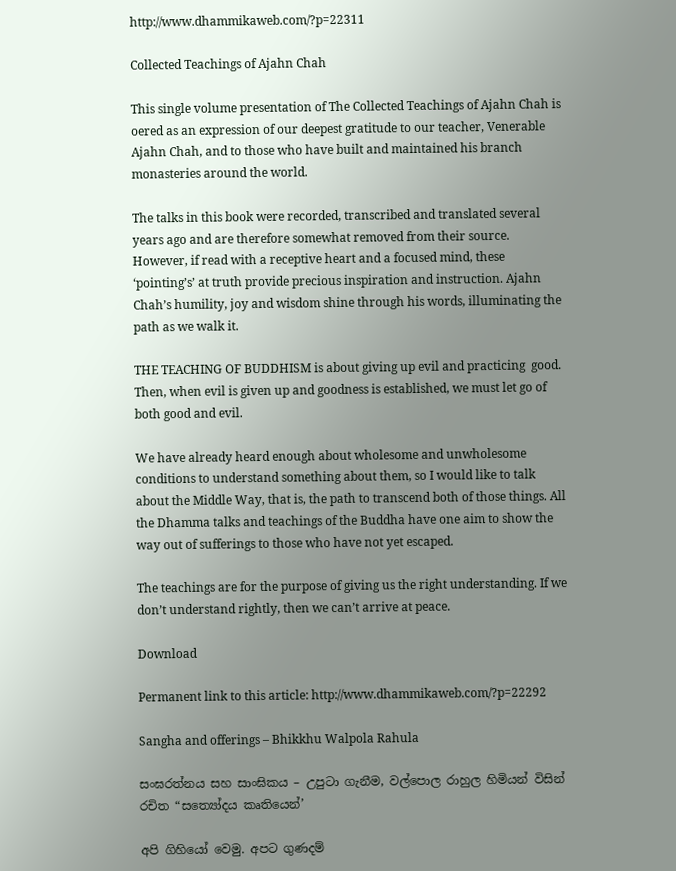http://www.dhammikaweb.com/?p=22311

Collected Teachings of Ajahn Chah

This single volume presentation of The Collected Teachings of Ajahn Chah is oered as an expression of our deepest gratitude to our teacher, Venerable Ajahn Chah, and to those who have built and maintained his branch monasteries around the world.

The talks in this book were recorded, transcribed and translated several years ago and are therefore somewhat removed from their source. However, if read with a receptive heart and a focused mind, these ‘pointing’s’ at truth provide precious inspiration and instruction. Ajahn Chah’s humility, joy and wisdom shine through his words, illuminating the path as we walk it.

THE TEACHING OF BUDDHISM is about giving up evil and practicing  good. Then, when evil is given up and goodness is established, we must let go of both good and evil.

We have already heard enough about wholesome and unwholesome conditions to understand something about them, so I would like to talk about the Middle Way, that is, the path to transcend both of those things. All the Dhamma talks and teachings of the Buddha have one aim to show the way out of sufferings to those who have not yet escaped.

The teachings are for the purpose of giving us the right understanding. If we don’t understand rightly, then we can’t arrive at peace.

Download

Permanent link to this article: http://www.dhammikaweb.com/?p=22292

Sangha and offerings – Bhikkhu Walpola Rahula

සංඝරත්නය සහ සාංඝිකය – උපුටා ගැනීම, වල්පොල රාහුල හිමියන් විසින් රචිත “සත්‍යෝදය කෘතියෙන්’

අපි ගිහියෝ වෙමු. අපට ගුණදම්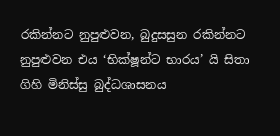රකින්නට නුපුළුවන, බුදුසසුන රකින්නට නුපුළුවන එය ‘භික්ෂූන්ට භාරය’ යි සිතා ගිහි මිනිස්සු බුද්ධශාසනය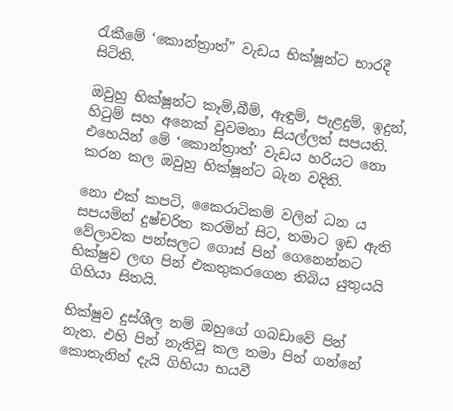රැකීමේ ‘කොන්ත්‍රාත්” වැඩය භික්ෂූන්ට භාරදී සිටිති.

ඔවුහු භික්ෂූන්ට කෑම්,බීම්, ඇඳුම්, පැළදුම්, ඉදුන්, හිටුම් සහ අනෙක් වුවමනා සියල්ලත් සපයති. එහෙයින් මේ ‘කොන්ත්‍රාත්’ වැඩය හරියට නො කරන කල ඔවුහු භික්ෂූන්ට බැන වදිති.

නො එක් කපටි, කෛරාටිකම් වලින් ධන ය සපයමින් දුෂ්චරිත කරමින් සිට, තමාට ඉඩ ඇති වේලාවක පන්සලට ගොස් පින් ගෙනෙන්නට භික්ෂුව ලඟ පින් එකතුකරගෙන තිබිය යුතුයයි ගිහියා සිතයි.

භික්ෂුව දුස්ශීල නම් ඔහුගේ ගබඩාවේ පින් නැත. එහි පින් නැතිවූ කල තමා පින් ගන්නේ කොතැනින් දැයි ගිහියා භයවී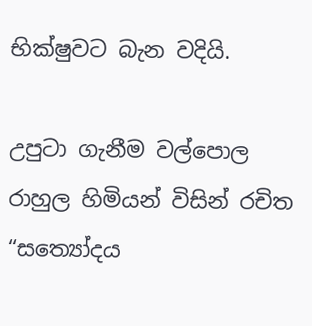භික්ෂුවට බැන වදියි.

උපුටා ගැනීම වල්පොල රාහුල හිමියන් විසින් රචිත “සත්‍යෝදය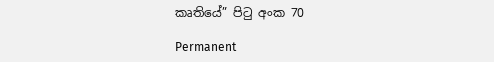කෘතියේ” පිටු අංක 70

Permanent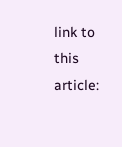link to this article: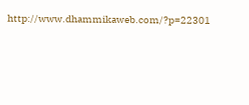http://www.dhammikaweb.com/?p=22301